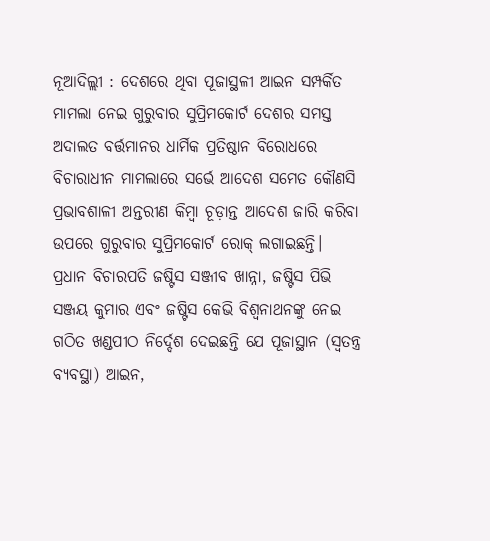ନୂଆଦିଲ୍ଲୀ : ଦେଶରେ ଥିବା ପୂଜାସ୍ଥଳୀ ଆଇନ ସମ୍ପର୍କିତ ମାମଲା ନେଇ ଗୁରୁବାର ସୁପ୍ରିମକୋର୍ଟ ଦେଶର ସମସ୍ତ ଅଦାଲତ ବର୍ତ୍ତମାନର ଧାର୍ମିକ ପ୍ରତିଷ୍ଠାନ ବିରୋଧରେ ବିଚାରାଧୀନ ମାମଲାରେ ସର୍ଭେ ଆଦେଶ ସମେତ କୌଣସି ପ୍ରଭାବଶାଳୀ ଅନ୍ତରୀଣ କିମ୍ବା ଚୂଡ଼ାନ୍ତ ଆଦେଶ ଜାରି କରିବା ଉପରେ ଗୁରୁବାର ସୁପ୍ରିମକୋର୍ଟ ରୋକ୍ ଲଗାଇଛନ୍ତି।
ପ୍ରଧାନ ବିଚାରପତି ଜଷ୍ଟିସ ସଞ୍ଜୀବ ଖାନ୍ନା, ଜଷ୍ଟିସ ପିଭି ସଞ୍ଜୟ କୁମାର ଏବଂ ଜଷ୍ଟିସ କେଭି ବିଶ୍ୱନାଥନଙ୍କୁ ନେଇ ଗଠିତ ଖଣ୍ଡପୀଠ ନିର୍ଦ୍ଦେଶ ଦେଇଛନ୍ତି ଯେ ପୂଜାସ୍ଥାନ (ସ୍ୱତନ୍ତ୍ର ବ୍ୟବସ୍ଥା) ଆଇନ,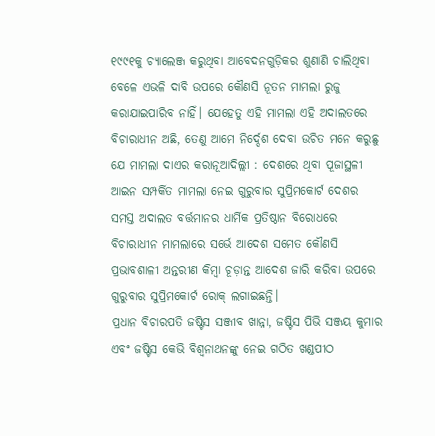୧୯୯୧କୁ ଚ୍ୟାଲେଞ୍ଜ କରୁଥିବା ଆବେଦନଗୁଡ଼ିକର ଶୁଣାଣି ଚାଲିଥିବା ବେଳେ ଏଭଳି ଦାବି ଉପରେ କୌଣସି ନୂତନ ମାମଲା ରୁଜୁ କରାଯାଇପାରିବ ନାହିଁ। ଯେହେତୁ ଏହି ମାମଲା ଏହି ଅଦାଲତରେ ବିଚାରାଧୀନ ଅଛି, ତେଣୁ ଆମେ ନିର୍ଦ୍ଦେଶ ଦେବା ଉଚିତ ମନେ କରୁଛୁ ଯେ ମାମଲା ଦାଏର କରାନୂଆଦିଲ୍ଲୀ : ଦେଶରେ ଥିବା ପୂଜାସ୍ଥଳୀ ଆଇନ ସମ୍ପର୍କିତ ମାମଲା ନେଇ ଗୁରୁବାର ସୁପ୍ରିମକୋର୍ଟ ଦେଶର ସମସ୍ତ ଅଦାଲତ ବର୍ତ୍ତମାନର ଧାର୍ମିକ ପ୍ରତିଷ୍ଠାନ ବିରୋଧରେ ବିଚାରାଧୀନ ମାମଲାରେ ସର୍ଭେ ଆଦେଶ ସମେତ କୌଣସି ପ୍ରଭାବଶାଳୀ ଅନ୍ତରୀଣ କିମ୍ବା ଚୂଡ଼ାନ୍ତ ଆଦେଶ ଜାରି କରିବା ଉପରେ ଗୁରୁବାର ସୁପ୍ରିମକୋର୍ଟ ରୋକ୍ ଲଗାଇଛନ୍ତି।
ପ୍ରଧାନ ବିଚାରପତି ଜଷ୍ଟିସ ସଞ୍ଜୀବ ଖାନ୍ନା, ଜଷ୍ଟିସ ପିଭି ସଞ୍ଜୟ କୁମାର ଏବଂ ଜଷ୍ଟିସ କେଭି ବିଶ୍ୱନାଥନଙ୍କୁ ନେଇ ଗଠିତ ଖଣ୍ଡପୀଠ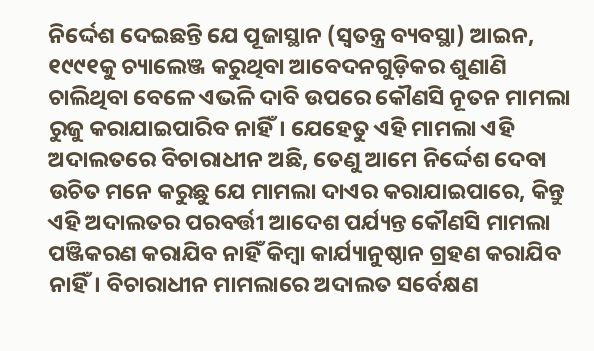ନିର୍ଦ୍ଦେଶ ଦେଇଛନ୍ତି ଯେ ପୂଜାସ୍ଥାନ (ସ୍ୱତନ୍ତ୍ର ବ୍ୟବସ୍ଥା) ଆଇନ, ୧୯୯୧କୁ ଚ୍ୟାଲେଞ୍ଜ କରୁଥିବା ଆବେଦନଗୁଡ଼ିକର ଶୁଣାଣି ଚାଲିଥିବା ବେଳେ ଏଭଳି ଦାବି ଉପରେ କୌଣସି ନୂତନ ମାମଲା ରୁଜୁ କରାଯାଇପାରିବ ନାହିଁ। ଯେହେତୁ ଏହି ମାମଲା ଏହି ଅଦାଲତରେ ବିଚାରାଧୀନ ଅଛି, ତେଣୁ ଆମେ ନିର୍ଦ୍ଦେଶ ଦେବା ଉଚିତ ମନେ କରୁଛୁ ଯେ ମାମଲା ଦାଏର କରାଯାଇପାରେ, କିନ୍ତୁ ଏହି ଅଦାଲତର ପରବର୍ତ୍ତୀ ଆଦେଶ ପର୍ଯ୍ୟନ୍ତ କୌଣସି ମାମଲା ପଞ୍ଜିକରଣ କରାଯିବ ନାହିଁ କିମ୍ବା କାର୍ଯ୍ୟାନୁଷ୍ଠାନ ଗ୍ରହଣ କରାଯିବ ନାହିଁ। ବିଚାରାଧୀନ ମାମଲାରେ ଅଦାଲତ ସର୍ବେକ୍ଷଣ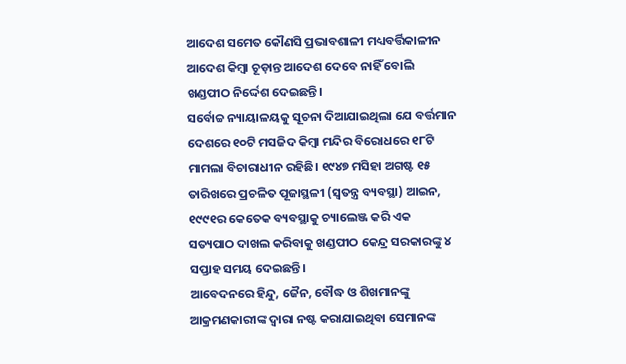ଆଦେଶ ସମେତ କୌଣସି ପ୍ରଭାବଶାଳୀ ମଧ୍ୟବର୍ତ୍ତିକାଳୀନ ଆଦେଶ କିମ୍ବା ଚୂଡ଼ାନ୍ତ ଆଦେଶ ଦେବେ ନାହିଁ ବୋଲି ଖଣ୍ଡପୀଠ ନିର୍ଦ୍ଦେଶ ଦେଇଛନ୍ତି।
ସର୍ବୋଚ୍ଚ ନ୍ୟାୟାଳୟକୁ ସୂଚନା ଦିଆଯାଇଥିଲା ଯେ ବର୍ତ୍ତମାନ ଦେଶରେ ୧୦ଟି ମସଜିଦ କିମ୍ବା ମନ୍ଦିର ବିରୋଧରେ ୧୮ଟି ମାମଲା ବିଚାରାଧୀନ ରହିଛି। ୧୯୪୭ ମସିହା ଅଗଷ୍ଟ ୧୫ ତାରିଖରେ ପ୍ରଚଳିତ ପୂଜାସ୍ଥଳୀ (ସ୍ବତନ୍ତ୍ର ବ୍ୟବସ୍ଥା) ଆଇନ, ୧୯୯୧ର କେତେକ ବ୍ୟବସ୍ଥାକୁ ଚ୍ୟାଲେଞ୍ଜ କରି ଏକ ସତ୍ୟପାଠ ଦାଖଲ କରିବାକୁ ଖଣ୍ଡପୀଠ କେନ୍ଦ୍ର ସରକାରଙ୍କୁ ୪ ସପ୍ତାହ ସମୟ ଦେଇଛନ୍ତି।
ଆବେଦନରେ ହିନ୍ଦୁ, ଜୈନ, ବୌଦ୍ଧ ଓ ଶିଖମାନଙ୍କୁ ଆକ୍ରମଣକାରୀଙ୍କ ଦ୍ୱାରା ନଷ୍ଟ କରାଯାଇଥିବା ସେମାନଙ୍କ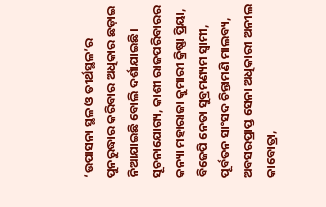‘ଉପାସନା ସ୍ଥଳ ଓ ତୀର୍ଥସ୍ଥଳ’ର ପୁନରୁଦ୍ଧାର କରିବାର ଅଧିକାର ଛଡ଼ାଇ ନିଆଯାଇଛି ବୋଲି ଦର୍ଶାଯାଇଛି।
ସୂଚନାଯୋଗ୍ୟ, କାଶୀ ରାଜପରିବାରର କନ୍ୟା ମହାରାଜା କୁମାରୀ କ୍ରିଷ୍ଣା ପ୍ରିୟା, ବିଜେପି ନେତା ସୁବ୍ରମଣ୍ୟମ ସ୍ୱାମୀ, ପୂର୍ବତନ ସାଂସଦ ଚିନ୍ତାମଣି ମାଲବ୍ୟ, ଅବସରପ୍ରାପ୍ତ ସେନା ଅଧିକାରୀ ଅନୀଲ କାବୋତ୍ରା,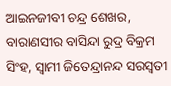ଆଇନଜୀବୀ ଚନ୍ଦ୍ର ଶେଖର, ବାରାଣସୀର ବାସିନ୍ଦା ରୁଦ୍ର ବିକ୍ରମ ସିଂହ, ସ୍ୱାମୀ ଜିତେନ୍ଦ୍ରାନନ୍ଦ ସରସ୍ୱତୀ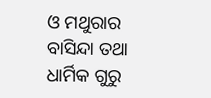ଓ ମଥୁରାର ବାସିନ୍ଦା ତଥା ଧାର୍ମିକ ଗୁରୁ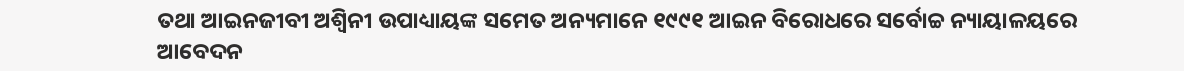ତଥା ଆଇନଜୀବୀ ଅଶ୍ୱିନୀ ଉପାଧ୍ୟାୟଙ୍କ ସମେତ ଅନ୍ୟମାନେ ୧୯୯୧ ଆଇନ ବିରୋଧରେ ସର୍ବୋଚ୍ଚ ନ୍ୟାୟାଳୟରେ ଆବେଦନ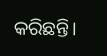କରିଛନ୍ତି।